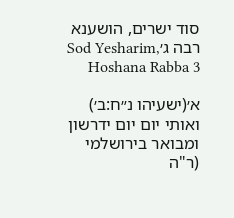סוד ישרים, הושענא רבה ג׳Sod Yesharim, Hoshana Rabba 3

א׳(ישעיהו נ״ח:ב׳)
ואותי יום יום ידרשון ומבואר בירושלמי (ר"ה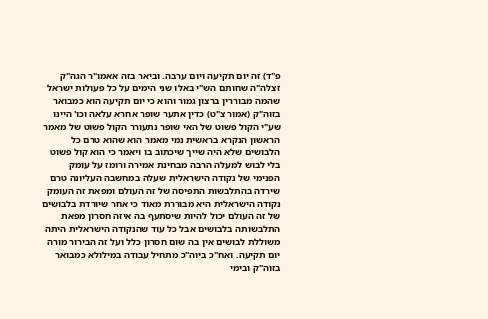פ"ד) זה יום תקיעה ויום ערבה. וביאר בזה אאמו"ר הגה"ק זצלה"ה שחותם הש"י באלו שני הימים על כל פעולות ישראל שהמה מבוררין ברצון גמור והוא כי יום תקיעה הוא כמבואר בזוה"ק (אמור צ"ט) כדין אתער שופר אחרא עלאה וכו' היינו שע"י הקול פשוט של האי שופר נתעורר הקול פשוט של מאמר הראשון הנקרא בראשית נמי מאמר הוא שהוא טרם כל הלבושים שלא היה שייך שיכתוב בו ויאמר כי הוא קול פשוט בלי לבוש למעלה הרבה מבחינת אמירה ורומז על עומק הפנימי של נקודה הישראלית שעלה במחשבה העליונה טרם שירדה בהתלבשות התפיסה של זה העולם ומפאת זה העומק נקודה הישראלית היא מבוררת מאוד כי אחר שיורדת בלבושים של זה העולם יכול להיות שיסתעף בה איזה חסרון מפאת התלבשותה בלבושים אבל כל עוד שהנקודה הישראלית היתה משוללת לבושים אין בה שום חסרון כלל ועל זה הבירור מורה יום תקיעה. ואח"כ ביוה"כ מתחיל עבודה במילולא כמבואר בזוה"ק ובימי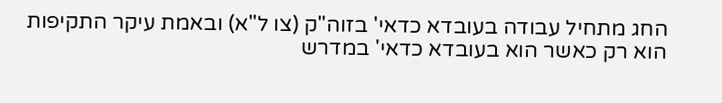החג מתחיל עבודה בעובדא כדאי' בזוה"ק (צו ל"א) ובאמת עיקר התקיפות הוא רק כאשר הוא בעובדא כדאי' במדרש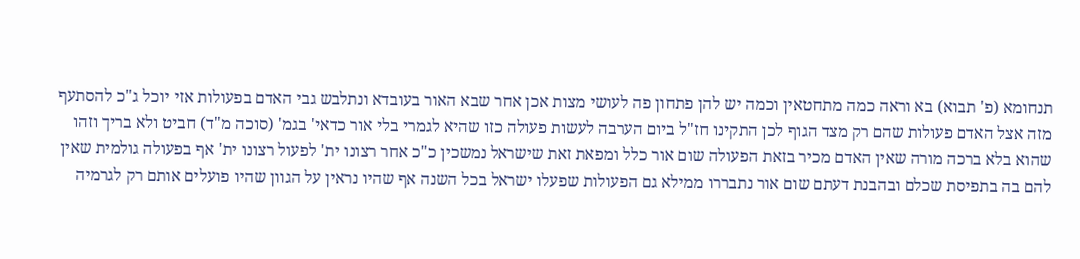תנחומא (פ' תבוא) בא וראה כמה מתחטאין וכמה יש להן פתחון פה לעושי מצות אכן אחר שבא האור בעובדא ונתלבש גבי האדם בפעולות אזי יוכל ג"כ להסתעף מזה אצל האדם פעולות שהם רק מצד הגוף לכן התקינו חז"ל ביום הערבה לעשות פעולה כזו שהיא לגמרי בלי אור כדאי' בגמ' (סוכה מ"ד) חביט ולא בריך וזהו שהוא בלא ברכה מורה שאין האדם מכיר בזאת הפעולה שום אור כלל ומפאת זאת שישראל נמשכין כ"כ אחר רצונו ית' לפעול רצונו ית' אף בפעולה גולמית שאין להם בה בתפיסת שכלם ובהבנת דעתם שום אור נתבררו ממילא גם הפעולות שפעלו ישראל בכל השנה אף שהיו נראין על הגוון שהיו פועלים אותם רק לגרמיה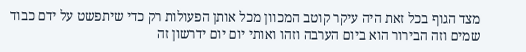מצד הגוף בכל זאת היה עיקר קוטב המכוון מכל אותן הפעולות רק כדי שיתפשט על ידם כבוד שמים וזה הבירור הוא ביום הערבה וזהו ואותי יום יום ידרשון זה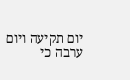יום תקיעה ויום ערבה כי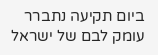ביום תקיעה נתברר עומק לבם של ישראל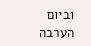וביום הערבה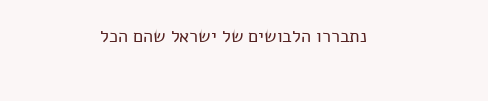נתבררו הלבושים של ישראל שהם הכל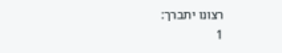רצונו יתברך:
1